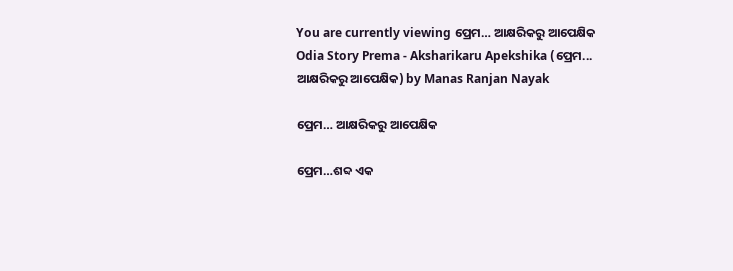You are currently viewing ପ୍ରେମ… ଆକ୍ଷରିକରୁ ଆପେକ୍ଷିକ
Odia Story Prema - Aksharikaru Apekshika (ପ୍ରେମ... ଆକ୍ଷରିକରୁ ଆପେକ୍ଷିକ) by Manas Ranjan Nayak

ପ୍ରେମ… ଆକ୍ଷରିକରୁ ଆପେକ୍ଷିକ

ପ୍ରେମ…ଶବ୍ଦ ଏକ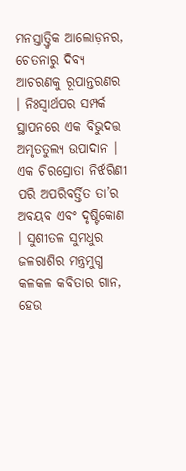ମନସ୍ତାତ୍ତ୍ୱିକ ଆଲୋଡ଼ନର, ଚେତନାରୁ ଦିବ୍ୟ ଆଚରଣକୁ ରୂପାନ୍ତରଣର । ନିଃସ୍ୱାର୍ଥପର ସମ୍ପର୍କ ସ୍ଥାପନରେ ଏକ ବିଭୁଦତ୍ତ ଅମୃତତୁଲ୍ୟ ଉପାଦାନ । ଏକ ଚିରସ୍ରୋତା ନିର୍ଝରିଣୀ ପରି ଅପରିବର୍ତ୍ତିତ ତା’ର ଅବୟବ ଏବଂ ଦୃଷ୍ଟିକୋଣ । ସୁଶୀତଳ ସୁମଧୁର ଜଳରାଶିର ମନ୍ତ୍ରମୁଗ୍ଧ କଳକଳ କବିତାର ଗାନ, ହେଉ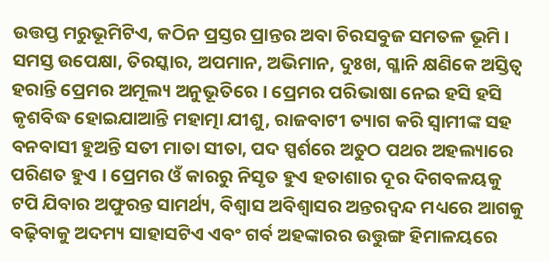ଉତ୍ତପ୍ତ ମରୁଭୂମିଟିଏ, କଠିନ ପ୍ରସ୍ତର ପ୍ରାନ୍ତର ଅବା ଚିରସବୁଜ ସମତଳ ଭୂମି । ସମସ୍ତ ଉପେକ୍ଷା, ତିରସ୍କାର, ଅପମାନ, ଅଭିମାନ, ଦୁଃଖ, ଗ୍ଳାନି କ୍ଷଣିକେ ଅସ୍ତିତ୍ୱ ହରାନ୍ତି ପ୍ରେମର ଅମୂଲ୍ୟ ଅନୁଭୂତିରେ । ପ୍ରେମର ପରିଭାଷା ନେଇ ହସି ହସି କୃଶବିଦ୍ଧ ହୋଇଯାଆନ୍ତି ମହାତ୍ମା ଯୀଶୁ, ରାଜବାଟୀ ତ୍ୟାଗ କରି ସ୍ୱାମୀଙ୍କ ସହ ବନବାସୀ ହୁଅନ୍ତି ସତୀ ମାତା ସୀତା, ପଦ ସ୍ପର୍ଶରେ ଅତୁଠ ପଥର ଅହଲ୍ୟାରେ ପରିଣତ ହୁଏ । ପ୍ରେମର ଓଁ କାରରୁ ନିସୃତ ହୁଏ ହତାଶାର ଦୂର ଦିଗବଳୟକୁ ଟପି ଯିବାର ଅଫୁରନ୍ତ ସାମର୍ଥ୍ୟ, ବିଶ୍ୱାସ ଅବିଶ୍ୱାସର ଅନ୍ତରଦ୍ୱନ୍ଦ ମଧ୍ୟରେ ଆଗକୁ ବଢ଼ିବାକୁ ଅଦମ୍ୟ ସାହାସଟିଏ ଏବଂ ଗର୍ବ ଅହଙ୍କାରର ଉତ୍ତୁଙ୍ଗ ହିମାଳୟରେ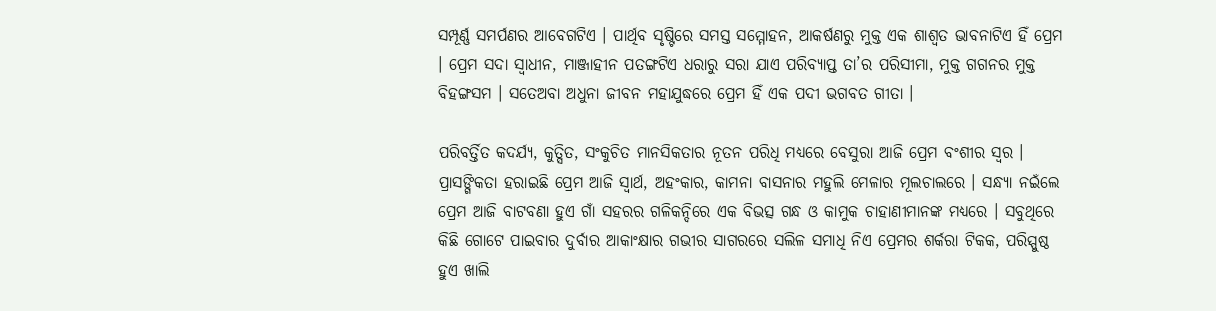ସମ୍ପୂର୍ଣ୍ଣ ସମର୍ପଣର ଆବେଗଟିଏ । ପାର୍ଥିବ ସୃଷ୍ଟିରେ ସମସ୍ତ ସମ୍ମୋହନ, ଆକର୍ଷଣରୁ ମୁକ୍ତ ଏକ ଶାଶ୍ୱତ ଭାବନାଟିଏ ହିଁ ପ୍ରେମ । ପ୍ରେମ ସଦା ସ୍ୱାଧୀନ, ମାଞ୍ଜାହୀନ ପତଙ୍ଗଟିଏ ଧରାରୁ ସରା ଯାଏ ପରିବ୍ୟାପ୍ତ ତା’ର ପରିସୀମା, ମୁକ୍ତ ଗଗନର ମୁକ୍ତ ବିହଙ୍ଗସମ । ସତେଅବା ଅଧୁନା ଜୀବନ ମହାଯୁଦ୍ଧରେ ପ୍ରେମ ହିଁ ଏକ ପଦୀ ଭଗବତ ଗୀତା ।

ପରିବର୍ତ୍ତିତ କଦର୍ଯ୍ୟ, କୁତ୍ସିତ, ସଂକୁଚିତ ମାନସିକତାର ନୂତନ ପରିଧି ମଧ୍ୟରେ ବେସୁରା ଆଜି ପ୍ରେମ ବଂଶୀର ସ୍ୱର । ପ୍ରାସଙ୍ଗିକତା ହରାଇଛି ପ୍ରେମ ଆଜି ସ୍ୱାର୍ଥ, ଅହଂକାର, କାମନା ବାସନାର ମହୁଲି ମେଳାର ମୂଲଚାଲରେ । ସନ୍ଧ୍ୟା ନଇଁଲେ ପ୍ରେମ ଆଜି ବାଟବଣା ହୁଏ ଗାଁ ସହରର ଗଳିକନ୍ଦିରେ ଏକ ବିଭତ୍ସ ଗନ୍ଧ ଓ କାମୁକ ଚାହାଣୀମାନଙ୍କ ମଧ୍ୟରେ । ସବୁଥିରେ କିଛି ଗୋଟେ ପାଇବାର ଦୁର୍ବାର ଆକାଂକ୍ଷାର ଗଭୀର ସାଗରରେ ସଲିଳ ସମାଧି ନିଏ ପ୍ରେମର ଶର୍କରା ଟିକକ, ପରିସ୍ପୁଷ୍ଠ ହୁଏ ଖାଲି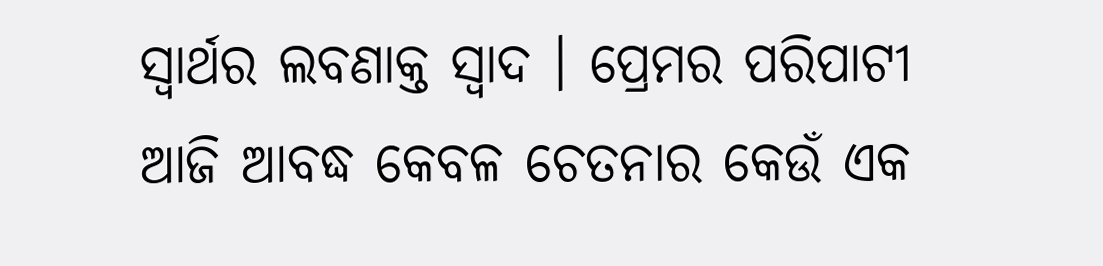ସ୍ୱାର୍ଥର ଲବଣାକ୍ତ ସ୍ୱାଦ । ପ୍ରେମର ପରିପାଟୀ ଆଜି ଆବଦ୍ଧ କେବଳ ଚେତନାର କେଉଁ ଏକ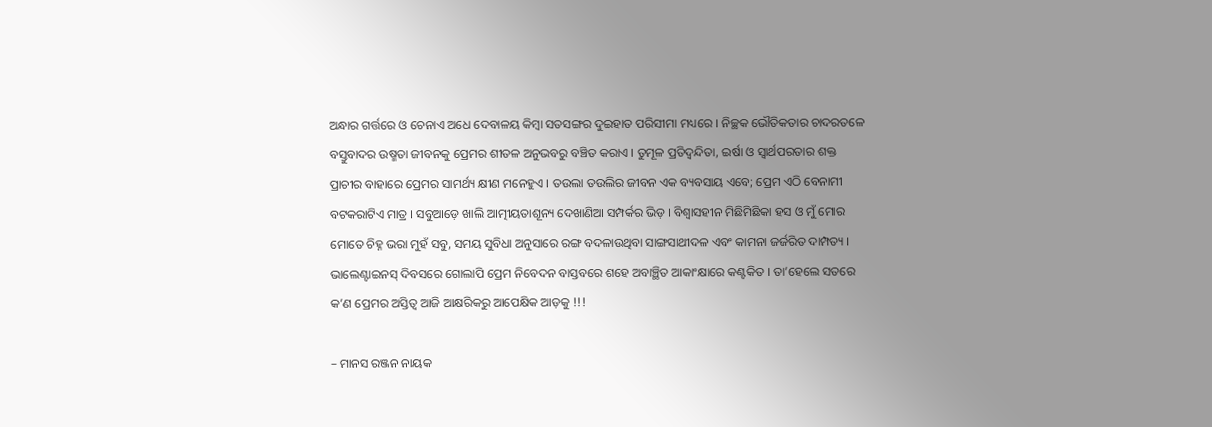ଅନ୍ଧାର ଗର୍ତ୍ତରେ ଓ ଚେନାଏ ଅଧେ ଦେବାଳୟ କିମ୍ୱା ସତସଙ୍ଗର ଦୁଇହାତ ପରିସୀମା ମଧ୍ୟରେ । ନିଚ୍ଛକ ଭୌତିକତାର ଚାଦରତଳେ ବସ୍ତୁବାଦର ଉଷ୍ମତା ଜୀବନକୁ ପ୍ରେମର ଶୀତଳ ଅନୁଭବରୁ ବଞ୍ଚିତ କରାଏ । ତୁମୂଳ ପ୍ରତିଦ୍ୱନ୍ଦିତା, ଇର୍ଷା ଓ ସ୍ୱାର୍ଥପରତାର ଶକ୍ତ ପ୍ରାଚୀର ବାହାରେ ପ୍ରେମର ସାମର୍ଥ୍ୟ କ୍ଷୀଣ ମନେହୁଏ । ତଉଲା ତଉଲିର ଜୀବନ ଏକ ବ୍ୟବସାୟ ଏବେ; ପ୍ରେମ ଏଠି ବେନାମୀ ବଟକରାଟିଏ ମାତ୍ର । ସବୁଆଡ଼େ ଖାଲି ଆତ୍ମୀୟତାଶୂନ୍ୟ ଦେଖାଣିଆ ସମ୍ପର୍କର ଭିଡ଼ । ବିଶ୍ୱାସହୀନ ମିଛିମିଛିକା ହସ ଓ ମୁଁ ମୋର ମୋତେ ଚିହ୍ନ ଭରା ମୁହଁ ସବୁ, ସମୟ ସୁବିଧା ଅନୁସାରେ ରଙ୍ଗ ବଦଳାଉଥିବା ସାଙ୍ଗସାଥୀଦଳ ଏବଂ କାମନା ଜର୍ଜରିତ ଦାମ୍ପତ୍ୟ । ଭାଲେଣ୍ଟାଇନସ୍ ଦିବସରେ ଗୋଲାପି ପ୍ରେମ ନିବେଦନ ବାସ୍ତବରେ ଶହେ ଅବାଞ୍ଛିତ ଆକାଂକ୍ଷାରେ କଣ୍ଟକିତ । ତା’ହେଲେ ସତରେ କ’ଣ ପ୍ରେମର ଅସ୍ତିତ୍ୱ ଆଜି ଆକ୍ଷରିକରୁ ଆପେକ୍ଷିକ ଆଡ଼କୁ !!!

– ମାନସ ରଞ୍ଜନ ନାୟକ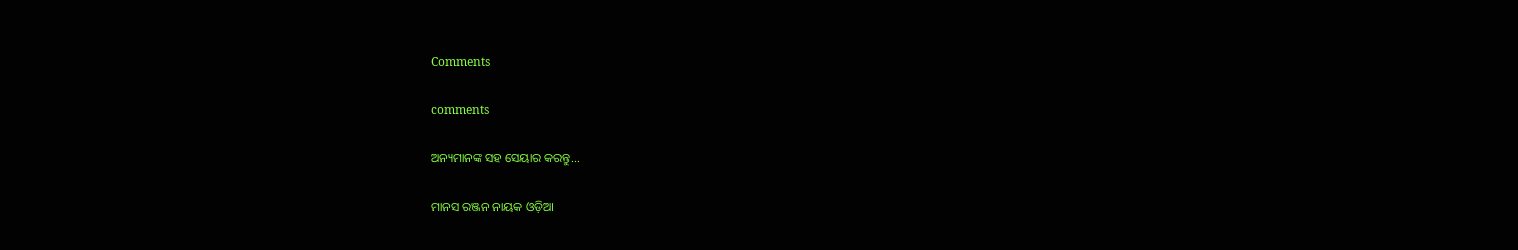Comments

comments

ଅନ୍ୟମାନଙ୍କ ସହ ସେୟାର କରନ୍ତୁ...

ମାନସ ରଞ୍ଜନ ନାୟକ ଓଡ଼ିଆ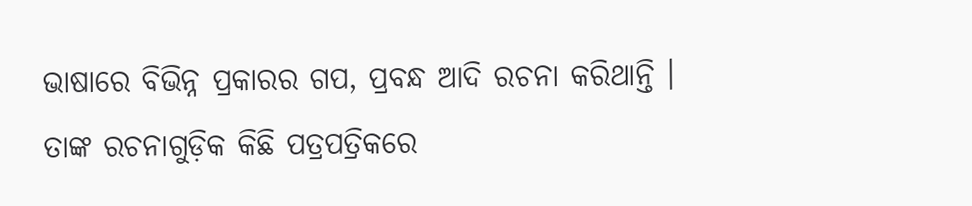ଭାଷାରେ ବିଭିନ୍ନ ପ୍ରକାରର ଗପ, ପ୍ରବନ୍ଧ ଆଦି ରଚନା କରିଥାନ୍ତି । ତାଙ୍କ ରଚନାଗୁଡ଼ିକ କିଛି ପତ୍ରପତ୍ରିକରେ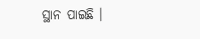ସ୍ଥାନ ପାଇଛି ।